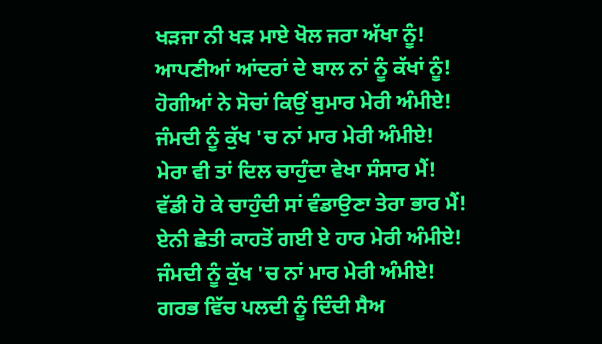ਖੜਜਾ ਨੀ ਖੜ ਮਾਏ ਖੋਲ ਜਰਾ ਅੱਖਾ ਨੂੰ!
ਆਪਣੀਆਂ ਆਂਦਰਾਂ ਦੇ ਬਾਲ ਨਾਂ ਨੂੰ ਕੱਖਾਂ ਨੂੰ!
ਹੋਗੀਆਂ ਨੇ ਸੋਚਾਂ ਕਿਉਂ ਬੁਮਾਰ ਮੇਰੀ ਅੰਮੀਏ!
ਜੰਮਦੀ ਨੂੰ ਕੁੱਖ 'ਚ ਨਾਂ ਮਾਰ ਮੇਰੀ ਅੰਮੀਏ!
ਮੇਰਾ ਵੀ ਤਾਂ ਦਿਲ ਚਾਹੁੰਦਾ ਵੇਖਾ ਸੰਸਾਰ ਮੈਂ!
ਵੱਡੀ ਹੋ ਕੇ ਚਾਹੁੰਦੀ ਸਾਂ ਵੰਡਾਉਣਾ ਤੇਰਾ ਭਾਰ ਮੈਂ!
ਏਨੀ ਛੇਤੀ ਕਾਹਤੋਂ ਗਈ ਏ ਹਾਰ ਮੇਰੀ ਅੰਮੀਏ!
ਜੰਮਦੀ ਨੂੰ ਕੁੱਖ 'ਚ ਨਾਂ ਮਾਰ ਮੇਰੀ ਅੰਮੀਏ!
ਗਰਭ ਵਿੱਚ ਪਲਦੀ ਨੂੰ ਦਿੰਦੀ ਸੈਅ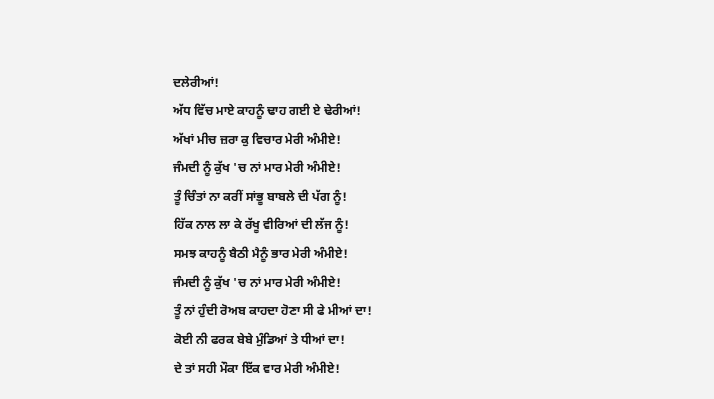ਦਲੇਰੀਆਂ!
ਅੱਧ ਵਿੱਚ ਮਾਏ ਕਾਹਨੂੰ ਢਾਹ ਗਈ ਏ ਢੇਰੀਆਂ!
ਅੱਖਾਂ ਮੀਚ ਜ਼ਰਾ ਕੁ ਵਿਚਾਰ ਮੇਰੀ ਅੰਮੀਏ!
ਜੰਮਦੀ ਨੂੰ ਕੁੱਖ 'ਚ ਨਾਂ ਮਾਰ ਮੇਰੀ ਅੰਮੀਏ!
ਤੂੰ ਚਿੰਤਾਂ ਨਾ ਕਰੀਂ ਸਾਂਭੂ ਬਾਬਲੇ ਦੀ ਪੱਗ ਨੂੰ!
ਹਿੱਕ ਨਾਲ ਲਾ ਕੇ ਰੱਖੂ ਵੀਰਿਆਂ ਦੀ ਲੱਜ ਨੂੰ!
ਸਮਝ ਕਾਹਨੂੰ ਬੈਠੀ ਮੈਨੂੰ ਭਾਰ ਮੇਰੀ ਅੰਮੀਏ!
ਜੰਮਦੀ ਨੂੰ ਕੁੱਖ 'ਚ ਨਾਂ ਮਾਰ ਮੇਰੀ ਅੰਮੀਏ!
ਤੂੰ ਨਾਂ ਹੁੰਦੀ ਰੋਅਬ ਕਾਹਦਾ ਹੋਣਾ ਸੀ ਫੇ ਮੀਆਂ ਦਾ!
ਕੋਈ ਨੀ ਫਰਕ ਬੇਬੇ ਮੁੰਡਿਆਂ ਤੇ ਧੀਆਂ ਦਾ!
ਦੇ ਤਾਂ ਸਹੀ ਮੌਕਾ ਇੱਕ ਵਾਰ ਮੇਰੀ ਅੰਮੀਏ!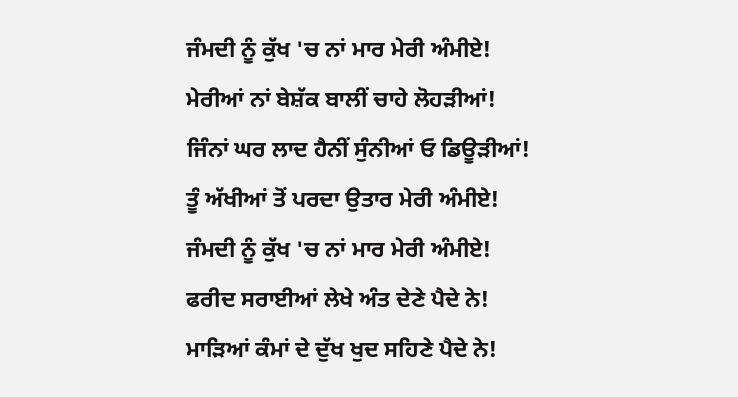ਜੰਮਦੀ ਨੂੰ ਕੁੱਖ 'ਚ ਨਾਂ ਮਾਰ ਮੇਰੀ ਅੰਮੀਏ!
ਮੇਰੀਆਂ ਨਾਂ ਬੇਸ਼ੱਕ ਬਾਲੀਂ ਚਾਹੇ ਲੋਹੜੀਆਂ!
ਜਿੰਨਾਂ ਘਰ ਲਾਦ ਹੈਨੀਂ ਸੁੰਨੀਆਂ ਓ ਡਿਊੜੀਆਂ!
ਤੂੰ ਅੱਖੀਆਂ ਤੋਂ ਪਰਦਾ ਉਤਾਰ ਮੇਰੀ ਅੰਮੀਏ!
ਜੰਮਦੀ ਨੂੰ ਕੁੱਖ 'ਚ ਨਾਂ ਮਾਰ ਮੇਰੀ ਅੰਮੀਏ!
ਫਰੀਦ ਸਰਾਈਆਂ ਲੇਖੇ ਅੰਤ ਦੇਣੇ ਪੈਦੇ ਨੇ!
ਮਾੜਿਆਂ ਕੰਮਾਂ ਦੇ ਦੁੱਖ ਖੁਦ ਸਹਿਣੇ ਪੈਦੇ ਨੇ!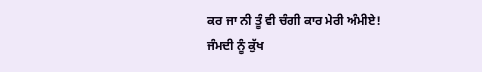ਕਰ ਜਾ ਨੀ ਤੂੰ ਵੀ ਚੰਗੀ ਕਾਰ ਮੇਰੀ ਅੰਮੀਏ!
ਜੰਮਦੀ ਨੂੰ ਕੁੱਖ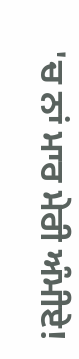'ਚ ਨਾਂ ਮਾਰ ਮੇਰੀ ਅੰਮੀਏ!